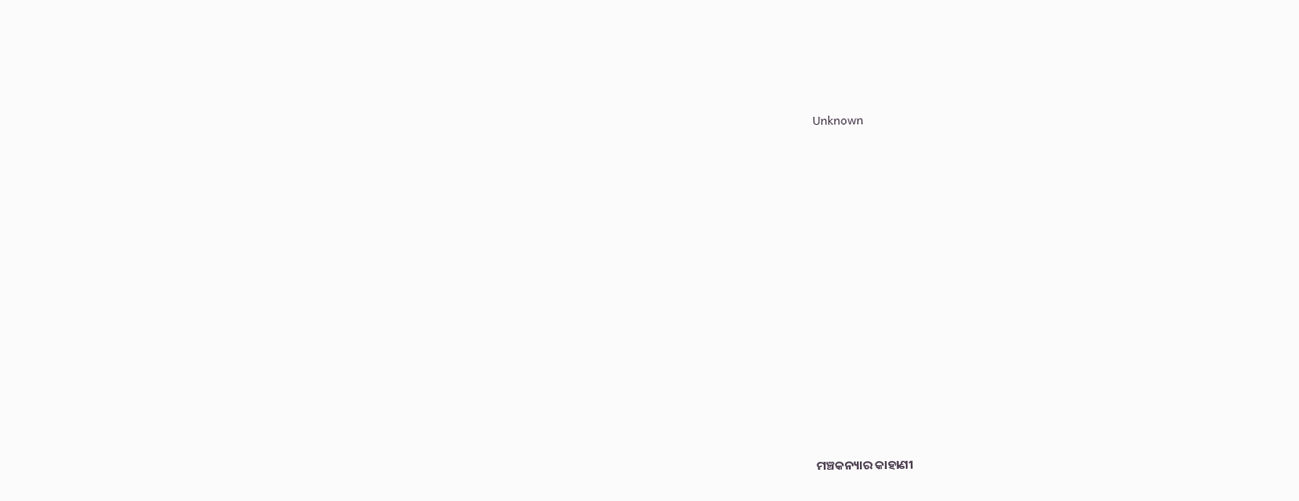Unknown























ମଞ୍ଚକନ୍ୟାର କାହାଣୀ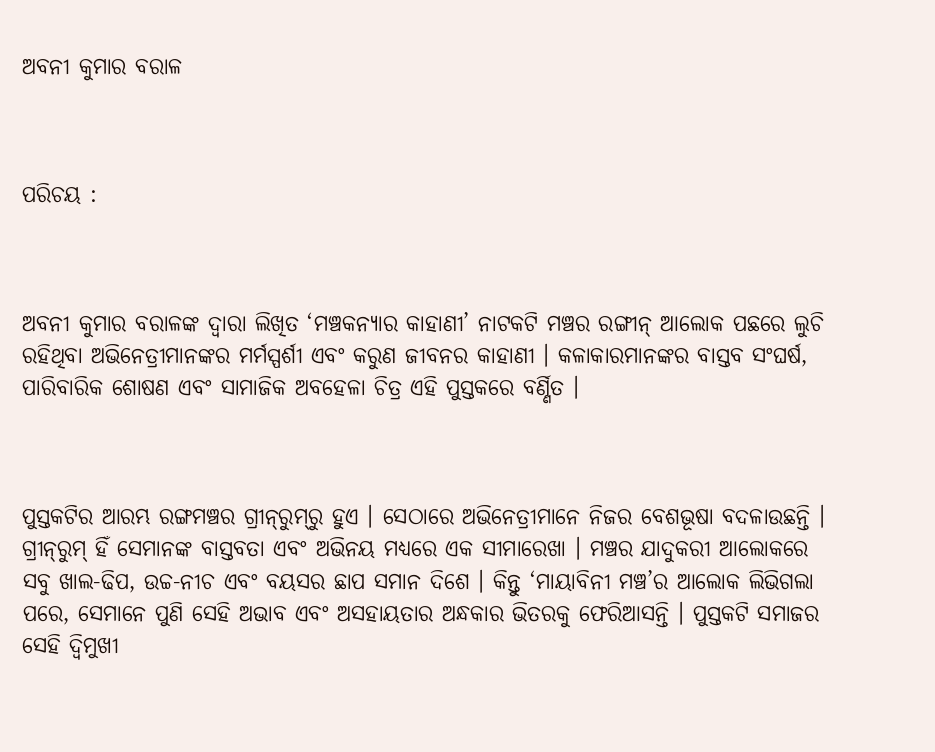ଅବନୀ କୁମାର ବରାଳ



ପରିଚୟ :



ଅବନୀ କୁମାର ବରାଳଙ୍କ ଦ୍ୱାରା ଲିଖିତ ‘ମଞ୍ଚକନ୍ୟାର କାହାଣୀ’ ନାଟକଟି ମଞ୍ଚର ରଙ୍ଗୀନ୍‍ ଆଲୋକ ପଛରେ ଲୁଚି ରହିଥିବା ଅଭିନେତ୍ରୀମାନଙ୍କର ମର୍ମସ୍ପର୍ଶୀ ଏବଂ କରୁଣ ଜୀବନର କାହାଣୀ । କଳାକାରମାନଙ୍କର ବାସ୍ତବ ସଂଘର୍ଷ, ପାରିବାରିକ ଶୋଷଣ ଏବଂ ସାମାଜିକ ଅବହେଳା ଚିତ୍ର ଏହି ପୁସ୍ତକରେ ବର୍ଣ୍ଣିତ ।



ପୁସ୍ତକଟିର ଆରମ୍ଭ ରଙ୍ଗମଞ୍ଚର ଗ୍ରୀନ୍‍ରୁମ୍‍ରୁ ହୁଏ । ସେଠାରେ ଅଭିନେତ୍ରୀମାନେ ନିଜର ବେଶଭୂଷା ବଦଳାଉଛନ୍ତି । ଗ୍ରୀନ୍‍ରୁମ୍‍ ହିଁ ସେମାନଙ୍କ ବାସ୍ତବତା ଏବଂ ଅଭିନୟ ମଧ୍ୟରେ ଏକ ସୀମାରେଖା । ମଞ୍ଚର ଯାଦୁକରୀ ଆଲୋକରେ ସବୁ ଖାଲ-ଢିପ, ଉଚ୍ଚ-ନୀଚ ଏବଂ ବୟସର ଛାପ ସମାନ ଦିଶେ । କିନ୍ତୁ ‘ମାୟାବିନୀ ମଞ୍ଚ’ର ଆଲୋକ ଲିଭିଗଲା ପରେ, ସେମାନେ ପୁଣି ସେହି ଅଭାବ ଏବଂ ଅସହାୟତାର ଅନ୍ଧକାର ଭିତରକୁ ଫେରିଆସନ୍ତି । ପୁସ୍ତକଟି ସମାଜର ସେହି ଦ୍ୱିମୁଖୀ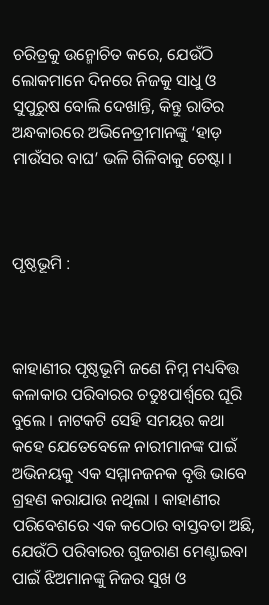ଚରିତ୍ରକୁ ଉନ୍ମୋଚିତ କରେ, ଯେଉଁଠି ଲୋକମାନେ ଦିନରେ ନିଜକୁ ସାଧୁ ଓ ସୁପୁରୁଷ ବୋଲି ଦେଖାନ୍ତି, କିନ୍ତୁ ରାତିର ଅନ୍ଧକାରରେ ଅଭିନେତ୍ରୀମାନଙ୍କୁ ‘ହାଡ଼ ମାଉଁସର ବାଘ’ ଭଳି ଗିଳିବାକୁ ଚେଷ୍ଟା ।



ପୃଷ୍ଠଭୂମି :



କାହାଣୀର ପୃଷ୍ଠଭୂମି ଜଣେ ନିମ୍ନ ମଧ୍ୟବିତ୍ତ କଳାକାର ପରିବାରର ଚତୁଃପାର୍ଶ୍ୱରେ ଘୂରି ବୁଲେ । ନାଟକଟି ସେହି ସମୟର କଥା କହେ ଯେତେବେଳେ ନାରୀମାନଙ୍କ ପାଇଁ ଅଭିନୟକୁ ଏକ ସମ୍ମାନଜନକ ବୃତ୍ତି ଭାବେ ଗ୍ରହଣ କରାଯାଉ ନଥିଲା । କାହାଣୀର ପରିବେଶରେ ଏକ କଠୋର ବାସ୍ତବତା ଅଛି, ଯେଉଁଠି ପରିବାରର ଗୁଜରାଣ ମେଣ୍ଟାଇବା ପାଇଁ ଝିଅମାନଙ୍କୁ ନିଜର ସୁଖ ଓ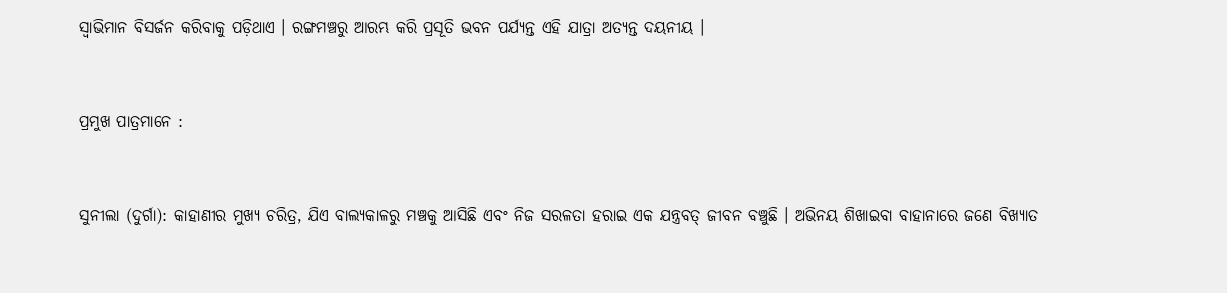ସ୍ୱାଭିମାନ ବିସର୍ଜନ କରିବାକୁ ପଡ଼ିଥାଏ । ରଙ୍ଗମଞ୍ଚରୁ ଆରମ୍ଭ କରି ପ୍ରସୂତି ଭବନ ପର୍ଯ୍ୟନ୍ତ ଏହି ଯାତ୍ରା ଅତ୍ୟନ୍ତ ଦୟନୀୟ ।



ପ୍ରମୁଖ ପାତ୍ରମାନେ :



ସୁନୀଲା (ଦୁର୍ଗା): କାହାଣୀର ମୁଖ୍ୟ ଚରିତ୍ର, ଯିଏ ବାଲ୍ୟକାଳରୁ ମଞ୍ଚକୁ ଆସିଛି ଏବଂ ନିଜ ସରଳତା ହରାଇ ଏକ ଯନ୍ତ୍ରବତ୍ ଜୀବନ ବଞ୍ଚୁଛି । ଅଭିନୟ ଶିଖାଇବା ବାହାନାରେ ଜଣେ ବିଖ୍ୟାତ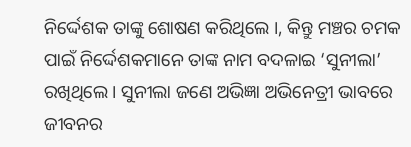ନିର୍ଦ୍ଦେଶକ ତାଙ୍କୁ ଶୋଷଣ କରିଥିଲେ ।, କିନ୍ତୁ ମଞ୍ଚର ଚମକ ପାଇଁ ନିର୍ଦ୍ଦେଶକମାନେ ତାଙ୍କ ନାମ ବଦଳାଇ ‘ସୁନୀଲା’ ରଖିଥିଲେ । ସୁନୀଲା ଜଣେ ଅଭିଜ୍ଞା ଅଭିନେତ୍ରୀ ଭାବରେ ଜୀବନର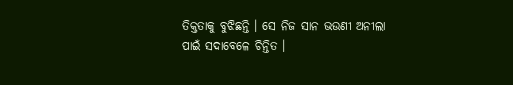ତିକ୍ତତାକୁ ବୁଝିଛନ୍ତି । ସେ ନିଜ ସାନ ଭଉଣୀ ଅନୀଲା ପାଇଁ ସଦାବେଳେ ଚିନ୍ତିତ ।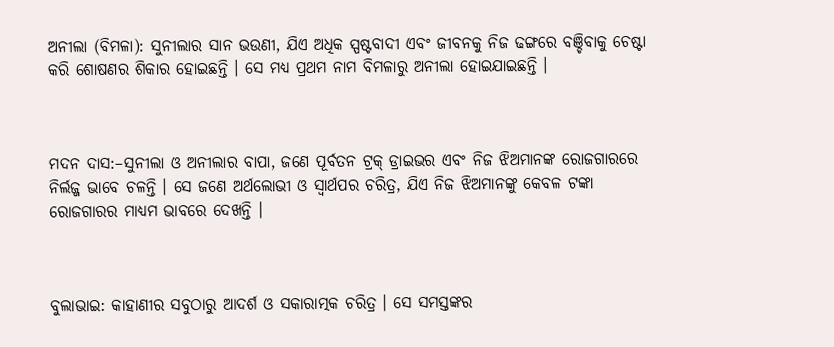ଅନୀଲା (ବିମଳା): ସୁନୀଲାର ସାନ ଭଉଣୀ, ଯିଏ ଅଧିକ ସ୍ପଷ୍ଟବାଦୀ ଏବଂ ଜୀବନକୁ ନିଜ ଢଙ୍ଗରେ ବଞ୍ଚିବାକୁ ଚେଷ୍ଟା କରି ଶୋଷଣର ଶିକାର ହୋଇଛନ୍ତି । ସେ ମଧ୍ୟ ପ୍ରଥମ ନାମ ବିମଳାରୁ ଅନୀଲା ହୋଇଯାଇଛନ୍ତି ।



ମଦନ ଦାସ:–ସୁନୀଲା ଓ ଅନୀଲାର ବାପା, ଜଣେ ପୂର୍ବତନ ଟ୍ରକ୍ ଡ୍ରାଇଭର ଏବଂ ନିଜ ଝିଅମାନଙ୍କ ରୋଜଗାରରେ ନିର୍ଲଜ୍ଜ ଭାବେ ଚଳନ୍ତି । ସେ ଜଣେ ଅର୍ଥଲୋଭୀ ଓ ସ୍ୱାର୍ଥପର ଚରିତ୍ର, ଯିଏ ନିଜ ଝିଅମାନଙ୍କୁ କେବଳ ଟଙ୍କା ରୋଜଗାରର ମାଧ୍ୟମ ଭାବରେ ଦେଖନ୍ତି ।



ବୁଲାଭାଇ: କାହାଣୀର ସବୁଠାରୁ ଆଦର୍ଶ ଓ ସକାରାତ୍ମକ ଚରିତ୍ର । ସେ ସମସ୍ତଙ୍କର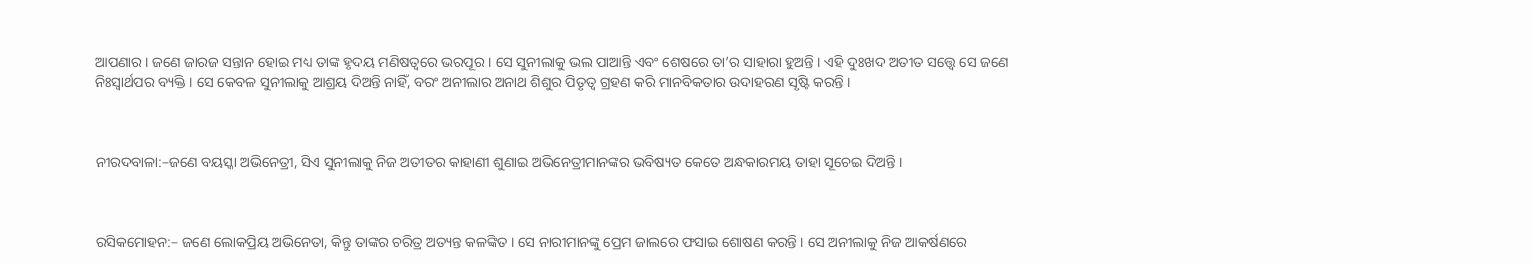ଆପଣାର । ଜଣେ ଜାରଜ ସନ୍ତାନ ହୋଇ ମଧ୍ୟ ତାଙ୍କ ହୃଦୟ ମଣିଷତ୍ୱରେ ଭରପୂର । ସେ ସୁନୀଲାକୁ ଭଲ ପାଆନ୍ତି ଏବଂ ଶେଷରେ ତା’ର ସାହାରା ହୁଅନ୍ତି । ଏହି ଦୁଃଖଦ ଅତୀତ ସତ୍ତ୍ୱେ ସେ ଜଣେ ନିଃସ୍ୱାର୍ଥପର ବ୍ୟକ୍ତି । ସେ କେବଳ ସୁନୀଲାକୁ ଆଶ୍ରୟ ଦିଅନ୍ତି ନାହିଁ, ବରଂ ଅନୀଲାର ଅନାଥ ଶିଶୁର ପିତୃତ୍ୱ ଗ୍ରହଣ କରି ମାନବିକତାର ଉଦାହରଣ ସୃଷ୍ଟି କରନ୍ତି ।



ନୀରଦବାଳା:–ଜଣେ ବୟସ୍କା ଅଭିନେତ୍ରୀ, ସିଏ ସୁନୀଲାକୁ ନିଜ ଅତୀତର କାହାଣୀ ଶୁଣାଇ ଅଭିନେତ୍ରୀମାନଙ୍କର ଭବିଷ୍ୟତ କେତେ ଅନ୍ଧକାରମୟ ତାହା ସୂଚେଇ ଦିଅନ୍ତି ।



ରସିକମୋହନ:– ଜଣେ ଲୋକପ୍ରିୟ ଅଭିନେତା, କିନ୍ତୁ ତାଙ୍କର ଚରିତ୍ର ଅତ୍ୟନ୍ତ କଳଙ୍କିତ । ସେ ନାରୀମାନଙ୍କୁ ପ୍ରେମ ଜାଲରେ ଫସାଇ ଶୋଷଣ କରନ୍ତି । ସେ ଅନୀଲାକୁ ନିଜ ଆକର୍ଷଣରେ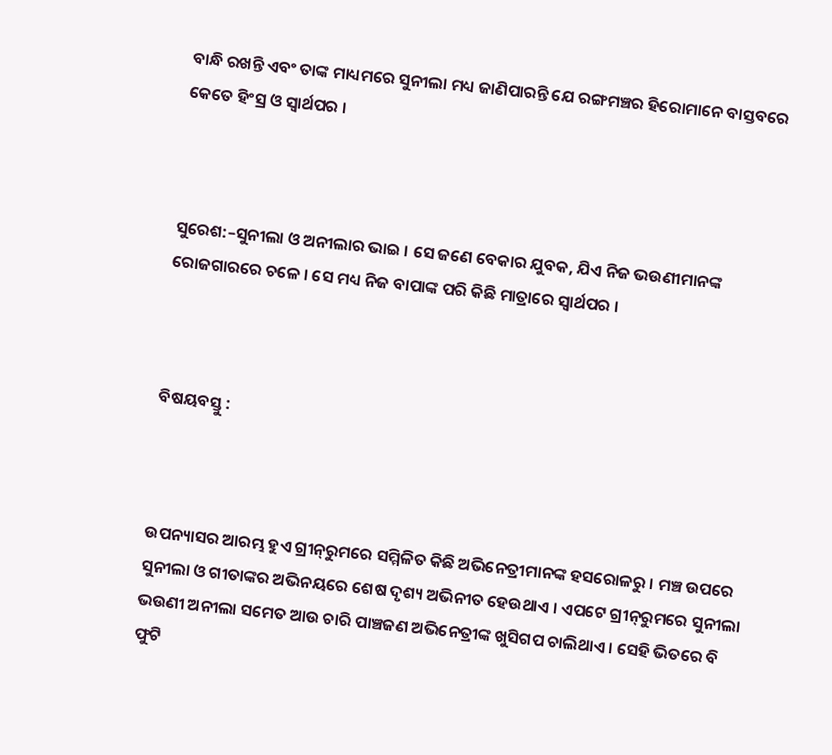ବାନ୍ଧି ରଖନ୍ତି ଏବଂ ତାଙ୍କ ମାଧ୍ୟମରେ ସୁନୀଲା ମଧ୍ୟ ଜାଣିପାରନ୍ତି ଯେ ରଙ୍ଗମଞ୍ଚର ହିରୋମାନେ ବାସ୍ତବରେ କେତେ ହିଂସ୍ର ଓ ସ୍ୱାର୍ଥପର ।



ସୁରେଶ:–ସୁନୀଲା ଓ ଅନୀଲାର ଭାଇ । ସେ ଜଣେ ବେକାର ଯୁବକ, ଯିଏ ନିଜ ଭଉଣୀମାନଙ୍କ ରୋଜଗାରରେ ଚଳେ । ସେ ମଧ୍ୟ ନିଜ ବାପାଙ୍କ ପରି କିଛି ମାତ୍ରାରେ ସ୍ୱାର୍ଥପର ।



ବିଷୟବସ୍ତୁ :



ଉପନ୍ୟାସର ଆରମ୍ଭ ହୁଏ ଗ୍ରୀନ୍‍ରୁମରେ ସମ୍ମିଳିତ କିଛି ଅଭିନେତ୍ରୀମାନଙ୍କ ହସରୋଳରୁ । ମଞ୍ଚ ଉପରେ ସୁନୀଲା ଓ ଗୀତାଙ୍କର ଅଭିନୟରେ ଶେଷ ଦୃଶ୍ୟ ଅଭିନୀତ ହେଉଥାଏ । ଏପଟେ ଗ୍ରୀନ୍‍ରୁମରେ ସୁନୀଲା ଭଉଣୀ ଅନୀଲା ସମେତ ଆଉ ଚାରି ପାଞ୍ଚଜଣ ଅଭିନେତ୍ରୀଙ୍କ ଖୁସିଗପ ଚାଲିଥାଏ । ସେହି ଭିତରେ ବି ଫୁଟି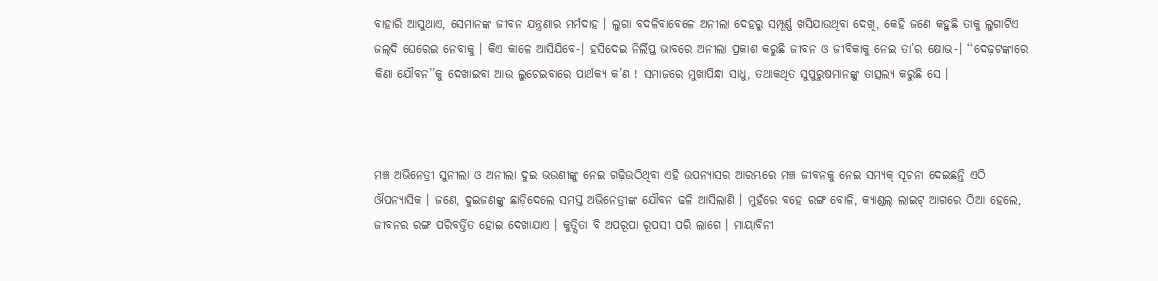ବାହାରି ଆସୁଥାଏ, ସେମାନଙ୍କ ଜୀବନ ଯନ୍ତ୍ରଣାର ମର୍ମଦାହ । ଲୁଗା ବଦଳିବାବେଳେ ଅନୀଲା ଦେହରୁ ସମ୍ପୂର୍ଣ୍ଣ ଖସିଯାଉଥିବା ଦେଖି, କେହି ଜଣେ କହୁଛି ତାକୁ ଲୁଗାଟିଏ ଜଲ୍‍ଦି ଘେରେଇ ନେବାକୁ । କିଏ କାଳେ ଆସିଯିବେ-। ହସିଦେଇ ନିର୍ଲିପ୍ତ ଭାବରେ ଅନୀଲା ପ୍ରକାଶ କରୁଛି ଜୀବନ ଓ ଜୀବିକାକୁ ନେଇ ତା’ର କ୍ଷୋଭ-। ‘‘ଦେଢ଼ଟଙ୍କାରେ କିଣା ଯୌବନ’’କୁ ଦେଖାଇବା ଆଉ ଲୁଚେଇବାରେ ପାର୍ଥକ୍ୟ କ’ଣ ! ସମାଜରେ ମୁଖାପିନ୍ଧା ସାଧୁ, ତଥାକଥିତ ସୁପୁରୁଷମାନଙ୍କୁ ତାତ୍ସଲ୍ୟ କରୁଛି ସେ ।



ମଞ୍ଚ ଅଭିନେତ୍ରୀ ସୁନୀଲା ଓ ଅନୀଲା ଦୁଇ ଭଉଣୀଙ୍କୁ ନେଇ ଗଢ଼ିଉଠିଥିବା ଏହି ଉପନ୍ୟାସର ଆରମ୍ଭରେ ମଞ୍ଚ ଜୀବନକୁ ନେଇ ସମ୍ୟକ୍‍ ସୂଚନା ଦେଇଛନ୍ତି ଏଠି ଔପନ୍ୟାସିକ । ଜଣେ, ଦୁଇଜଣଙ୍କୁ ଛାଡ଼ିଦେଲେ ସମସ୍ତ ଅଭିନେତ୍ରୀଙ୍କ ଯୌବନ ଢଳି ଆସିଲାଣି । ମୁହଁରେ ବହେ ରଙ୍ଗ ବୋଳି, କ୍ୟାଣ୍ଡଲ୍‍ ଲାଇଟ୍‍ ଆଗରେ ଠିଆ ହେଲେ, ଜୀବନର ରଙ୍ଗ ପରିବର୍ତ୍ତିତ ହୋଇ ଦେଖାଯାଏ । କୁତ୍ସିତା ବି ଅପରୂପା ରୂପସୀ ପରି ଲାଗେ । ମାୟାବିନୀ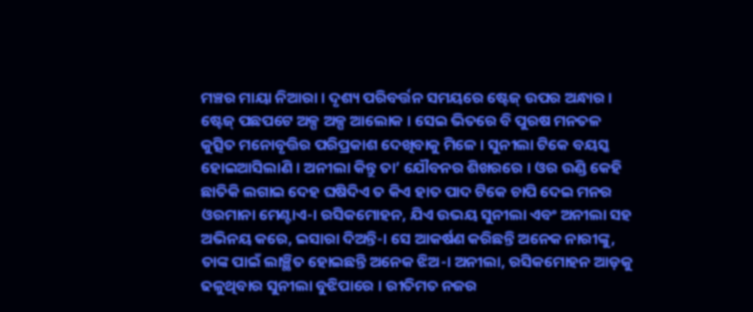ମଞ୍ଚର ମାୟା ନିଆରା । ଦୃଶ୍ୟ ପରିବର୍ତ୍ତନ ସମୟରେ ଷ୍ଟେଜ୍‍ ଉପର ଅନ୍ଧାର । ଷ୍ଟେଜ୍‍ ପଛପଟେ ଅଳ୍ପ ଅଳ୍ପ ଆଲୋକ । ସେଇ ଭିତରେ ବି ପୁରଷ ମନତଳ କୁତ୍ସିତ ମନୋବୃତ୍ତିର ପରିପ୍ରକାଶ ଦେଖିବାକୁ ମିଳେ । ସୁନୀଲା ଟିକେ ବୟସ୍କ ହୋଇଆସିଲାଣି । ଅନୀଲା କିନ୍ତୁ ତା’ ଯୌବନର ଶିଖରରେ । ଓର ଉଣ୍ଡି କେହି ଛାତିକି ଲଗାଇ ଦେହ ଘଷିଦିଏ ତ କିଏ ହାତ ପାଦ ଟିକେ ଚାପି ଦେଇ ମନର ଓରମାନା ମେଣ୍ଟାଏ-। ରସିକମୋହନ, ଯିଏ ଉଭୟ ସୁନୀଲା ଏବଂ ଅନୀଲା ସହ ଅଭିନୟ କରେ, ଇସାରା ଦିଅନ୍ତି-। ସେ ଆକର୍ଷଣ କରିଛନ୍ତି ଅନେକ ନାରୀଙ୍କୁ, ତାଙ୍କ ପାଇଁ ଲାଞ୍ଛିତ ହୋଇଛନ୍ତି ଅନେକ ଝିଅ-। ଅନୀଲା, ରସିକମୋହନ ଆଡ଼କୁ ଢଳୁଥିବାର ସୁନୀଲା ବୁଝିପାରେ । ରୀତିମତ ନଜର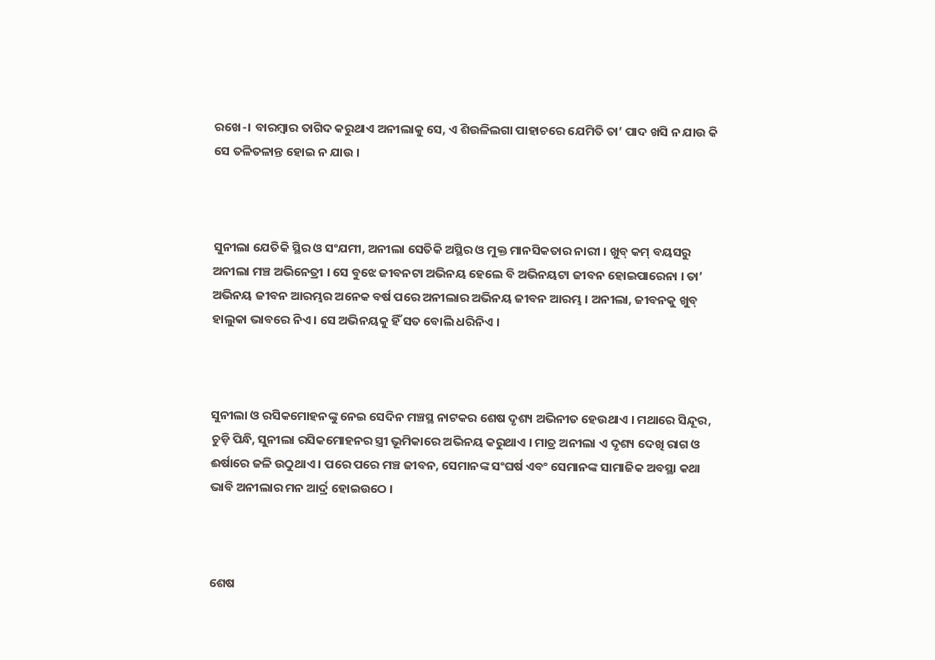ରଖେ-। ବାରମ୍ବାର ତାଗିଦ କରୁଥାଏ ଅନୀଲାକୁ ସେ, ଏ ଶିଉଳିଲଗା ପାହାଚରେ ଯେମିତି ତା’ ପାଦ ଖସି ନ ଯାଉ କି ସେ ତଳିତଳାନ୍ତ ହୋଇ ନ ଯାଉ ।



ସୁନୀଲା ଯେତିକି ସ୍ଥିର ଓ ସଂଯମୀ, ଅନୀଲା ସେତିକି ଅସ୍ଥିର ଓ ମୁକ୍ତ ମାନସିକତାର ନାରୀ । ଖୁବ୍‍ କମ୍‍ ବୟସରୁ ଅନୀଲା ମଞ୍ଚ ଅଭିନେତ୍ରୀ । ସେ ବୁଝେ ଜୀବନଟା ଅଭିନୟ ହେଲେ ବି ଅଭିନୟଟା ଜୀବନ ହୋଇପାରେନା । ତା’ ଅଭିନୟ ଜୀବନ ଆରମ୍ଭର ଅନେକ ବର୍ଷ ପରେ ଅନୀଲାର ଅଭିନୟ ଜୀବନ ଆରମ୍ଭ । ଅନୀଲା, ଜୀବନକୁ ଖୁବ୍‍ ହାଲୁକା ଭାବରେ ନିଏ । ସେ ଅଭିନୟକୁ ହିଁ ସତ ବୋଲି ଧରିନିଏ ।



ସୁନୀଲା ଓ ରସିକମୋହନଙ୍କୁ ନେଇ ସେଦିନ ମଞ୍ଚସ୍ଥ ନାଟକର ଶେଷ ଦୃଶ୍ୟ ଅଭିନୀତ ହେଉଥାଏ । ମଥାରେ ସିନ୍ଦୂର, ଚୁଡ଼ି ପିନ୍ଧି, ସୁନୀଲା ରସିକମୋହନର ସ୍ତ୍ରୀ ଭୂମିକାରେ ଅଭିନୟ କରୁଥାଏ । ମାତ୍ର ଅନୀଲା ଏ ଦୃଶ୍ୟ ଦେଖି ରାଗ ଓ ଈର୍ଷାରେ ଜଳି ଉଠୁଥାଏ । ପରେ ପରେ ମଞ୍ଚ ଜୀବନ, ସେମାନଙ୍କ ସଂଘର୍ଷ ଏବଂ ସେମାନଙ୍କ ସାମାଜିକ ଅବସ୍ଥା କଥା ଭାବି ଅନୀଲାର ମନ ଆର୍ଦ୍ର ହୋଇଉଠେ ।



ଶେଷ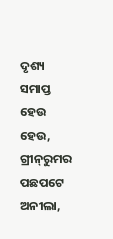ଦୃଶ୍ୟ ସମାପ୍ତ ହେଉ ହେଉ, ଗ୍ରୀନ୍‍ରୁମର ପଛପଟେ ଅନୀଲା,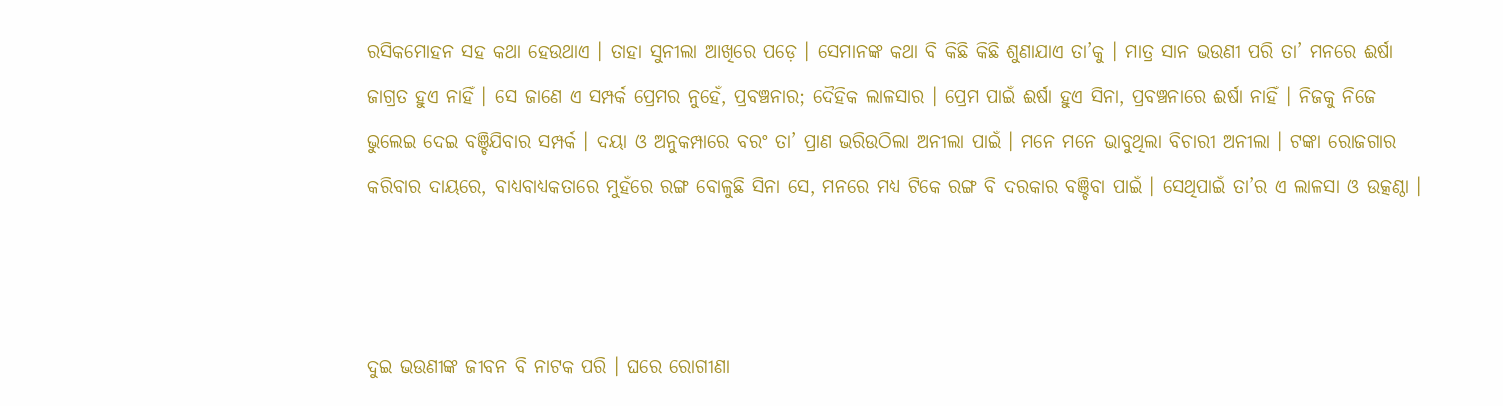ରସିକମୋହନ ସହ କଥା ହେଉଥାଏ । ତାହା ସୁନୀଲା ଆଖିରେ ପଡ଼େ । ସେମାନଙ୍କ କଥା ବି କିଛି କିଛି ଶୁଣାଯାଏ ତା’କୁ । ମାତ୍ର ସାନ ଭଉଣୀ ପରି ତା’ ମନରେ ଈର୍ଷା ଜାଗ୍ରତ ହୁଏ ନାହିଁ । ସେ ଜାଣେ ଏ ସମ୍ପର୍କ ପ୍ରେମର ନୁହେଁ, ପ୍ରବଞ୍ଚନାର; ଦୈହିକ ଲାଳସାର । ପ୍ରେମ ପାଇଁ ଈର୍ଷା ହୁଏ ସିନା, ପ୍ରବଞ୍ଚନାରେ ଈର୍ଷା ନାହିଁ । ନିଜକୁ ନିଜେ ଭୁଲେଇ ଦେଇ ବଞ୍ଚିଯିବାର ସମ୍ପର୍କ । ଦୟା ଓ ଅନୁକମ୍ପାରେ ବରଂ ତା’ ପ୍ରାଣ ଭରିଉଠିଲା ଅନୀଲା ପାଇଁ । ମନେ ମନେ ଭାବୁଥିଲା ବିଚାରୀ ଅନୀଲା । ଟଙ୍କା ରୋଜଗାର କରିବାର ଦାୟରେ, ବାଧ୍ୟବାଧ୍ୟକତାରେ ମୁହଁରେ ରଙ୍ଗ ବୋଳୁଛି ସିନା ସେ, ମନରେ ମଧ୍ୟ ଟିକେ ରଙ୍ଗ ବି ଦରକାର ବଞ୍ଚିବା ପାଇଁ । ସେଥିପାଇଁ ତା’ର ଏ ଲାଳସା ଓ ଉତ୍କଣ୍ଠା ।



ଦୁଇ ଭଉଣୀଙ୍କ ଜୀବନ ବି ନାଟକ ପରି । ଘରେ ରୋଗୀଣା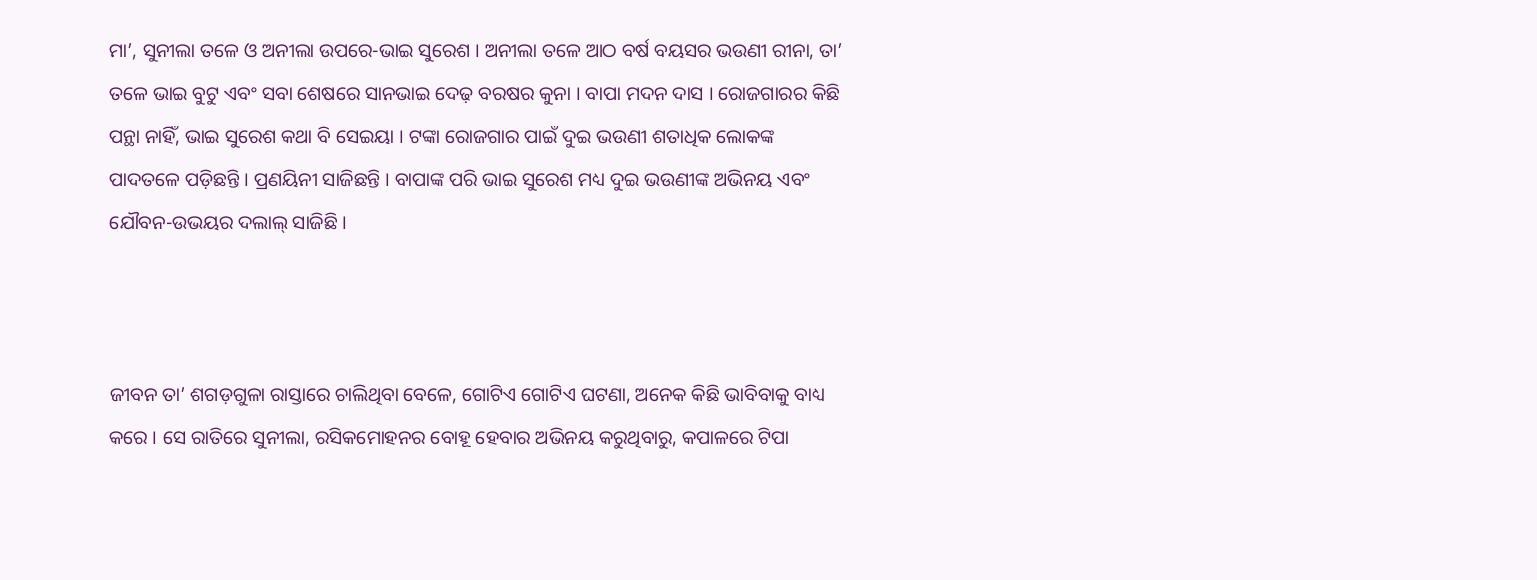ମା’, ସୁନୀଲା ତଳେ ଓ ଅନୀଲା ଉପରେ-ଭାଇ ସୁରେଶ । ଅନୀଲା ତଳେ ଆଠ ବର୍ଷ ବୟସର ଭଉଣୀ ରୀନା, ତା’ ତଳେ ଭାଇ ବୁଟୁ ଏବଂ ସବା ଶେଷରେ ସାନଭାଇ ଦେଢ଼ ବରଷର କୁନା । ବାପା ମଦନ ଦାସ । ରୋଜଗାରର କିଛି ପନ୍ଥା ନାହିଁ, ଭାଇ ସୁରେଶ କଥା ବି ସେଇୟା । ଟଙ୍କା ରୋଜଗାର ପାଇଁ ଦୁଇ ଭଉଣୀ ଶତାଧିକ ଲୋକଙ୍କ ପାଦତଳେ ପଡ଼ିଛନ୍ତି । ପ୍ରଣୟିନୀ ସାଜିଛନ୍ତି । ବାପାଙ୍କ ପରି ଭାଇ ସୁରେଶ ମଧ୍ୟ ଦୁଇ ଭଉଣୀଙ୍କ ଅଭିନୟ ଏବଂ ଯୌବନ-ଉଭୟର ଦଲାଲ୍‍ ସାଜିଛି ।



ଜୀବନ ତା’ ଶଗଡ଼ଗୁଳା ରାସ୍ତାରେ ଚାଲିଥିବା ବେଳେ, ଗୋଟିଏ ଗୋଟିଏ ଘଟଣା, ଅନେକ କିଛି ଭାବିବାକୁ ବାଧ୍ୟ କରେ । ସେ ରାତିରେ ସୁନୀଲା, ରସିକମୋହନର ବୋହୂ ହେବାର ଅଭିନୟ କରୁଥିବାରୁ, କପାଳରେ ଟିପା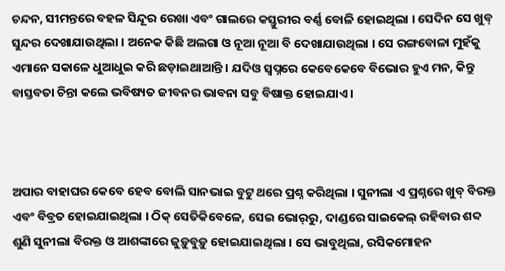ଚନ୍ଦନ, ସୀମନ୍ତରେ ବହଳ ସିନ୍ଦୂର ରେଖା ଏବଂ ଗାଲରେ କସ୍ତୁରୀର ବର୍ଣ୍ଣ ବୋଳି ହୋଇଥିଲା । ସେଦିନ ସେ ଖୁବ୍‍ ସୁନ୍ଦର ଦେଖାଯାଉଥିଲା । ଅନେକ କିଛି ଅଲଗା ଓ ନୂଆ ନୂଆ ବି ଦେଖାଯାଉଥିଲା । ସେ ରଙ୍ଗବୋଳା ମୁହଁକୁ ଏମାନେ ସକାଳେ ଧୁଆଧୁଇ କରି ଛଡ଼ାଇଥାଆନ୍ତି । ଯଦିଓ ସ୍ୱପ୍ନରେ କେବେକେବେ ବିଭୋର ହୁଏ ମନ, କିନ୍ତୁ ବାସ୍ତବତା ଚିନ୍ତା କଲେ ଭବିଷ୍ୟତ ଜୀବନର ଭାବନା ସବୁ ବିଷାକ୍ତ ହୋଇଯାଏ ।



ଅପାର ବାହାଘର କେବେ ହେବ ବୋଲି ସାନଭାଇ ବୁଟୁ ଥରେ ପ୍ରଶ୍ନ କରିଥିଲା । ସୁନୀଲା ଏ ପ୍ରଶ୍ନରେ ଖୁବ୍‍ ବିରକ୍ତ ଏବଂ ବିବ୍ରତ ହୋଇଯାଇଥିଲା । ଠିକ୍‍ ସେତିକିବେଳେ, ସେଇ ଭୋର୍‍ରୁ, ଦାଣ୍ଡରେ ସାଇକେଲ୍‍ ରହିବାର ଶବ୍ଦ ଶୁଣି ସୁନୀଲା ବିରକ୍ତ ଓ ଆଶଙ୍କାରେ ଜୁଡ଼ୁବୁଡ଼ୁ ହୋଇଯାଇଥିଲା । ସେ ଭାବୁଥିଲା, ରସିକମୋହନ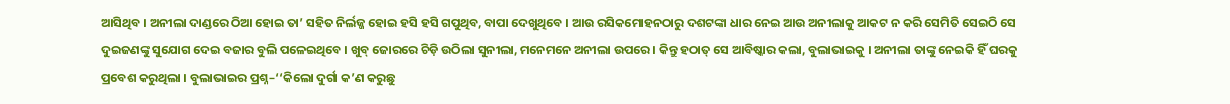ଆସିଥିବ । ଅନୀଲା ଦାଣ୍ଡରେ ଠିଆ ହୋଇ ତା’ ସହିତ ନିର୍ଲଜ୍ଜ ହୋଇ ହସି ହସି ଗପୁଥିବ, ବାପା ଦେଖୁଥିବେ । ଆଉ ରସିକମୋହନଠାରୁ ଦଶଟଙ୍କା ଧାର ନେଇ ଆଉ ଅନୀଲାକୁ ଆକଟ ନ କରି ସେମିତି ସେଇଠି ସେ ଦୁଇଜଣଙ୍କୁ ସୁଯୋଗ ଦେଇ ବଜାର ବୁଲି ପଳେଇଥିବେ । ଖୁବ୍‍ ଜୋରରେ ଚିଡ଼ି ଉଠିଲା ସୁନୀଲା, ମନେମନେ ଅନୀଲା ଉପରେ । କିନ୍ତୁ ହଠାତ୍‍ ସେ ଆବିଷ୍କାର କଲା, ବୁଲାଭାଇକୁ । ଅନୀଲା ତାଙ୍କୁ ନେଇକି ହିଁ ଘରକୁ ପ୍ରବେଶ କରୁଥିଲା । ବୁଲାଭାଇର ପ୍ରଶ୍ନ–‘‘କିଲୋ ଦୁର୍ଗା କ’ଣ କରୁଛୁ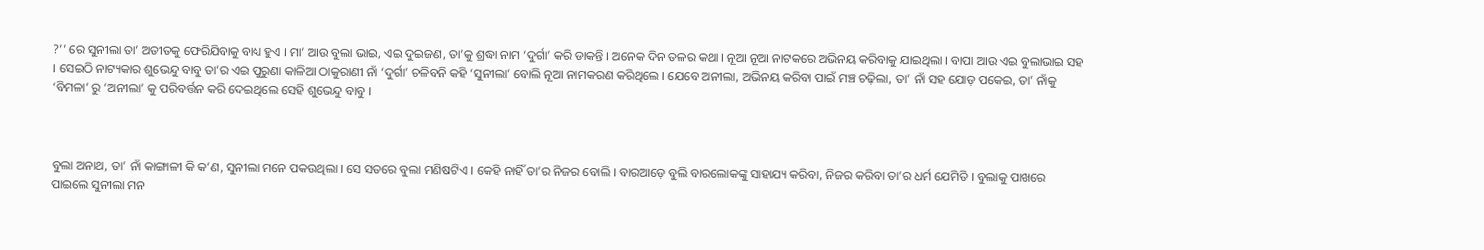?’’ ରେ ସୁନୀଲା ତା’ ଅତୀତକୁ ଫେରିଯିବାକୁ ବାଧ୍ୟ ହୁଏ । ମା’ ଆଉ ବୁଲା ଭାଇ, ଏଇ ଦୁଇଜଣ, ତା’କୁ ଶ୍ରଦ୍ଧା ନାମ ‘ଦୁର୍ଗା’ କରି ଡାକନ୍ତି । ଅନେକ ଦିନ ତଳର କଥା । ନୂଆ ନୂଆ ନାଟକରେ ଅଭିନୟ କରିବାକୁ ଯାଇଥିଲା । ବାପା ଆଉ ଏଇ ବୁଲାଭାଇ ସହ । ସେଇଠି ନାଟ୍ୟକାର ଶୁଭେନ୍ଦୁ ବାବୁ ତା’ର ଏଇ ପୁରୁଣା କାଳିଆ ଠାକୁରାଣୀ ନାଁ ‘ଦୁର୍ଗା’ ଚଳିବନି କହି ‘ସୁନୀଲା’ ବୋଲି ନୂଆ ନାମକରଣ କରିଥିଲେ । ଯେବେ ଅନୀଲା, ଅଭିନୟ କରିବା ପାଇଁ ମଞ୍ଚ ଚଢ଼ିଲା, ତା’ ନାଁ ସହ ଯୋଡ଼ ପକେଇ, ତା’ ନାଁକୁ ‘ବିମଳା’ ରୁ ‘ଅନୀଲା’ କୁ ପରିବର୍ତ୍ତନ କରି ଦେଇଥିଲେ ସେହି ଶୁଭେନ୍ଦୁ ବାବୁ ।



ବୁଲା ଅନାଥ, ତା’ ନାଁ କାଙ୍ଗାଳୀ କି କ’ଣ, ସୁନୀଲା ମନେ ପକଉଥିଲା । ସେ ସତରେ ବୁଲା ମଣିଷଟିଏ । କେହି ନାହିଁ ତା’ର ନିଜର ବୋଲି । ବାରଆଡ଼େ ବୁଲି ବାରଲୋକଙ୍କୁ ସାହାଯ୍ୟ କରିବା, ନିଜର କରିବା ତା’ର ଧର୍ମ ଯେମିତି । ବୁଲାକୁ ପାଖରେ ପାଇଲେ ସୁନୀଲା ମନ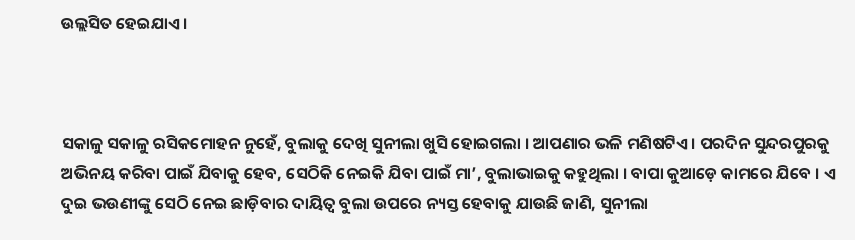ଉଲ୍ଲସିତ ହେଇଯାଏ ।



ସକାଳୁ ସକାଳୁ ରସିକମୋହନ ନୁହେଁ, ବୁଲାକୁ ଦେଖି ସୁନୀଲା ଖୁସି ହୋଇଗଲା । ଆପଣାର ଭଳି ମଣିଷଟିଏ । ପରଦିନ ସୁନ୍ଦରପୁରକୁ ଅଭିନୟ କରିବା ପାଇଁ ଯିବାକୁ ହେବ, ସେଠିକି ନେଇକି ଯିବା ପାଇଁ ମା’, ବୁଲାଭାଇକୁ କହୁଥିଲା । ବାପା କୁଆଡ଼େ କାମରେ ଯିବେ । ଏ ଦୁଇ ଭଉଣୀଙ୍କୁ ସେଠି ନେଇ ଛାଡ଼ିବାର ଦାୟିତ୍ୱ ବୁଲା ଉପରେ ନ୍ୟସ୍ତ ହେବାକୁ ଯାଉଛି ଜାଣି, ସୁନୀଲା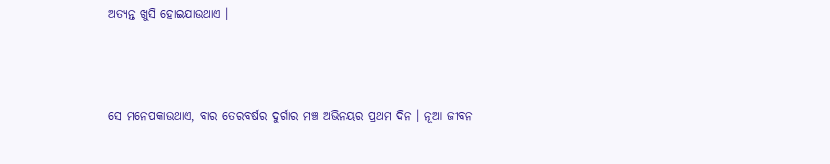ଅତ୍ୟନ୍ତ ଖୁସି ହୋଇଯାଉଥାଏ ।



ସେ ମନେପକାଉଥାଏ, ବାର ତେରବର୍ଷର ଦୁର୍ଗାର ମଞ୍ଚ ଅଭିନୟର ପ୍ରଥମ ଦିନ । ନୂଆ ଜୀବନ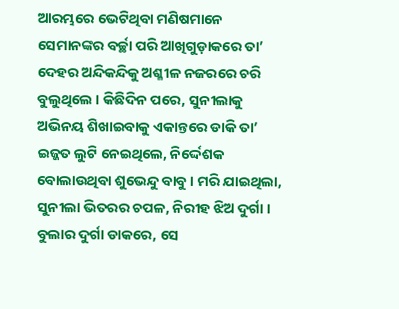ଆରମ୍ଭରେ ଭେଟିଥିବା ମଣିଷମାନେ ସେମାନଙ୍କର ବର୍ଚ୍ଛା ପରି ଆଖିଗୁଡ଼ାକରେ ତା’ ଦେହର ଅନ୍ଦିକନ୍ଦିକୁ ଅଶ୍ଳୀଳ ନଜରରେ ଚରି ବୁଲୁଥିଲେ । କିଛିଦିନ ପରେ, ସୁନୀଲାକୁ ଅଭିନୟ ଶିଖାଇବାକୁ ଏକାନ୍ତରେ ଡାକି ତା’ ଇଜ୍ଜତ ଲୁଟି ନେଇଥିଲେ, ନିର୍ଦ୍ଦେଶକ ବୋଲାଉଥିବା ଶୁଭେନ୍ଦୁ ବାବୁ । ମରି ଯାଇଥିଲା, ସୁନୀଲା ଭିତରର ଚପଳ, ନିରୀହ ଝିଅ ଦୁର୍ଗା । ବୁଲାର ଦୁର୍ଗା ଡାକରେ, ସେ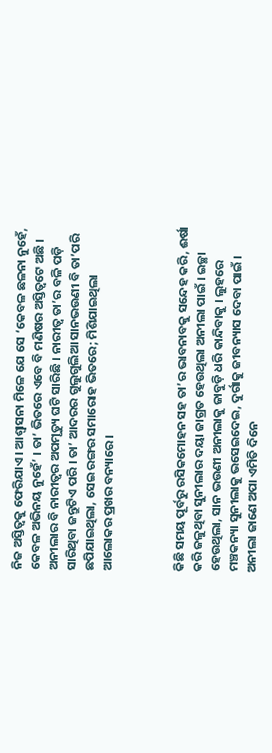ନିଜ ଅସ୍ତିତ୍ୱକୁ ଫେରିଯାଏ । ଆଶ୍ୱାସନା ମିଳେ ଯେ ସେ ‘କେବଳ ଛଳନା ନୁହେଁ, କେବଳ ଅଭିନୟ ନୁହେଁ’ । ତା’ ଭିତରେ ଏବେ ବି ମଣିଷର ଅସ୍ତିତ୍ୱଟେ ଅଛି । ଅନୀଲାର ବି ନାରୀତ୍ୱର ଅପମୃତ୍ୟୁ ଘଟି ସାରିଛି । ନାରୀତ୍ୱ ତା’ର ବଳି ପଡ଼ି ସାରିଥିବା ଜନ୍ତୁଟିଏ ପରି । ତା’ ଆଦରର ଗୁଲୁଗୁଲିଆ ସାନଭଉଣୀ ବି ତା’ପରି ଛପିଯାଇଥିଲା, ସେଇ ରଙ୍ଗର ସମାରୋହ ଭିତରେ; ମିଶିଯାଇଥିଲା ଆଲୋକର ପ୍ରଖର ବନ୍ୟାରେ ।



କିଛି ସମୟ ପୂର୍ବରୁ ରସିକମୋହନ ସହ ତା’ର ଭାବନାବକୁ ସନ୍ଦେହ କରି, ଈର୍ଷା କରି ଜଳୁଥିବା ସୁନୀଲାର ଦୟା ଜାଗ୍ରତ ହେଉଥିଲା ଅନୀଲା ପାଇଁ । ଇଚ୍ଛା ହେଉଥିଲା, ସାନ ଭଉଣୀ ଅନୀଲାକୁ ଜାବୁଡ଼ି ଧରି କାନ୍ଦିବାକୁ । ଲୁହରେ ମଞ୍ଚକନ୍ୟା ସୁନୀଲାକୁ ଭସେଇଦେଇ, ଦୁର୍ଗାକୁ ଜୀବନ୍ୟାସ ଦେବା ପାଇଁ । ଅନୀଲା ଜାଣେ ଅପା ଏମିତି ଦିନେ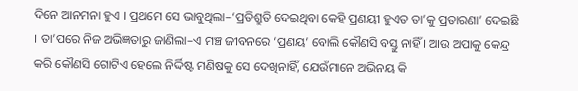ଦିନେ ଆନମନା ହୁଏ । ପ୍ରଥମେ ସେ ଭାବୁଥିଲା–‘ପ୍ରତିଶ୍ରୁତି ଦେଇଥିବା କେହି ପ୍ରଣୟୀ ହୁଏତ ତା’କୁ ପ୍ରତାରଣା’ ଦେଇଛି । ତା’ପରେ ନିଜ ଅଭିଜ୍ଞତାରୁ ଜାଣିଲା–ଏ ମଞ୍ଚ ଜୀବନରେ ‘ପ୍ରଣୟ’ ବୋଲି କୌଣସି ବସ୍ତୁ ନାହିଁ । ଆଉ ଅପାକୁ କେନ୍ଦ୍ର କରି କୌଣସି ଗୋଟିଏ ହେଲେ ନିର୍ଦ୍ଦିଷ୍ଟ ମଣିଷକୁ ସେ ଦେଖିନାହିଁ, ଯେଉଁମାନେ ଅଭିନୟ କି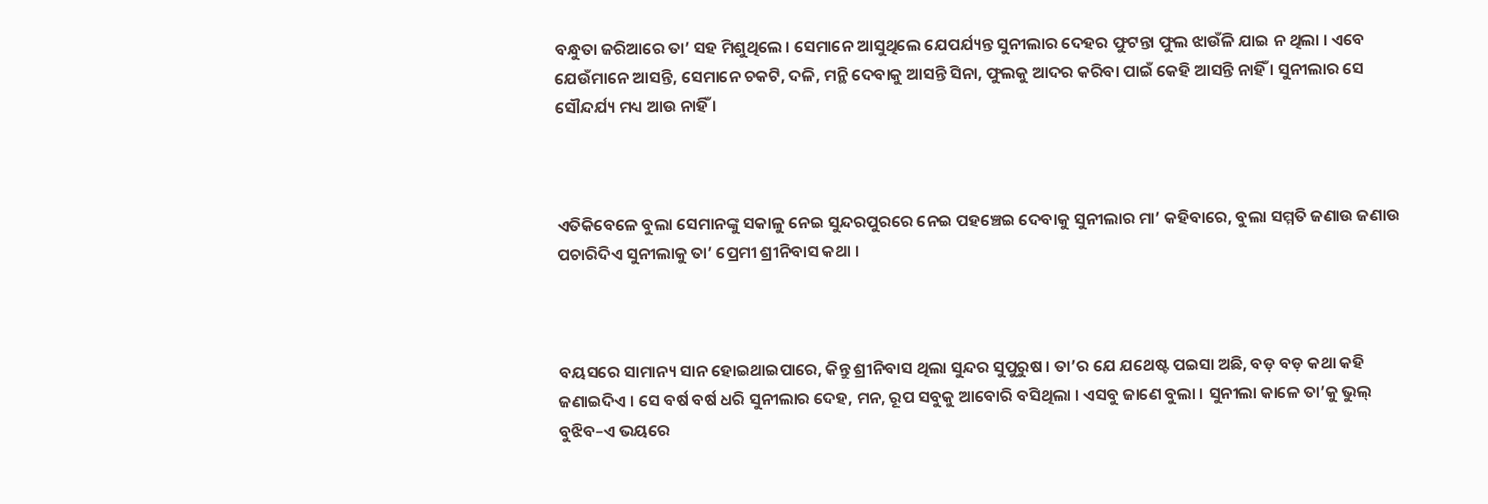ବନ୍ଧୁତା ଜରିଆରେ ତା’ ସହ ମିଶୁଥିଲେ । ସେମାନେ ଆସୁଥିଲେ ଯେପର୍ଯ୍ୟନ୍ତ ସୁନୀଲାର ଦେହର ଫୁଟନ୍ତା ଫୁଲ ଝାଉଁଳି ଯାଇ ନ ଥିଲା । ଏବେ ଯେଉଁମାନେ ଆସନ୍ତି, ସେମାନେ ଚକଟି, ଦଳି, ମନ୍ଥି ଦେବାକୁ ଆସନ୍ତି ସିନା, ଫୁଲକୁ ଆଦର କରିବା ପାଇଁ କେହି ଆସନ୍ତି ନାହିଁ । ସୁନୀଲାର ସେ ସୌନ୍ଦର୍ଯ୍ୟ ମଧ୍ୟ ଆଉ ନାହିଁ ।



ଏତିକିବେଳେ ବୁଲା ସେମାନଙ୍କୁ ସକାଳୁ ନେଇ ସୁନ୍ଦରପୁରରେ ନେଇ ପହଞ୍ଚେଇ ଦେବାକୁ ସୁନୀଲାର ମା’ କହିବାରେ, ବୁଲା ସମ୍ମତି ଜଣାଉ ଜଣାଉ ପଚାରିଦିଏ ସୁନୀଲାକୁ ତା’ ପ୍ରେମୀ ଶ୍ରୀନିବାସ କଥା ।



ବୟସରେ ସାମାନ୍ୟ ସାନ ହୋଇଥାଇପାରେ, କିନ୍ତୁ ଶ୍ରୀନିବାସ ଥିଲା ସୁନ୍ଦର ସୁପୁରୁଷ । ତା’ର ଯେ ଯଥେଷ୍ଟ ପଇସା ଅଛି, ବଡ଼ ବଡ଼ କଥା କହି ଜଣାଇଦିଏ । ସେ ବର୍ଷ ବର୍ଷ ଧରି ସୁନୀଲାର ଦେହ, ମନ, ରୂପ ସବୁକୁ ଆବୋରି ବସିଥିଲା । ଏସବୁ ଜାଣେ ବୁଲା । ସୁନୀଲା କାଳେ ତା’କୁ ଭୁଲ୍‍ ବୁଝିବ–ଏ ଭୟରେ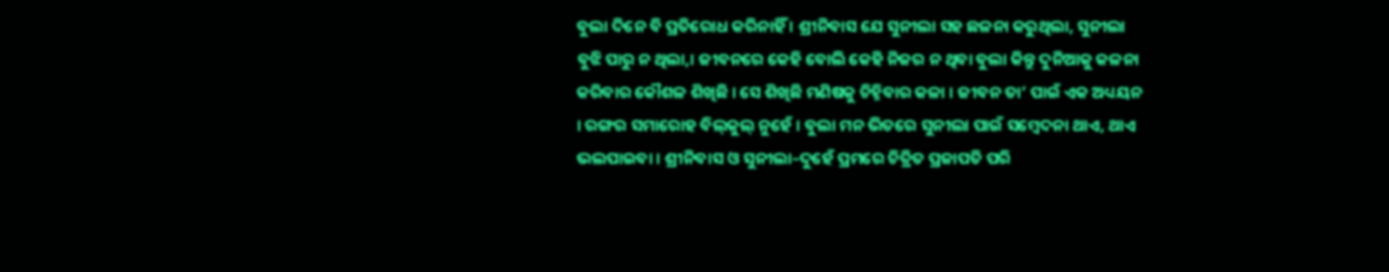ବୁଲା ଦିନେ ବି ପ୍ରତିରୋଧ କରିନାହିଁ । ଶ୍ରୀନିବାସ ଯେ ସୁନୀଲା ସହ ଛଳନା କରୁଥିଲା, ସୁନୀଲା ବୁଝି ପାରୁ ନ ଥିଲା,। ଜୀବନରେ କେହି ବୋଲି କେହି ନିଜର ନ ଥିବା ବୁଲା କିନ୍ତୁ ଦୁନିଆକୁ କଳନା କରିବାର କୌଶଳ ଶିଖିଛି । ସେ ଶିଖିଛି ମଣିଷକୁ ଚିହ୍ନିବାର କଳା । ଜୀବନ ତା’ ପାଇଁ ଏକ ଅଧ୍ୟୟନ । ରଙ୍ଗର ସମାରୋହ ବିଲ୍‍କୁଲ୍‍ ନୁହେଁ । ବୁଲା ମନ ଭିତରେ ସୁନୀଲା ପାଇଁ ସମ୍ବେଦନା ଥାଏ, ଥାଏ ଭଲପାଇବା । ଶ୍ରୀନିବାସ ଓ ସୁନୀଲା–ଦୁହେଁ ପ୍ରମରେ ଚିତ୍ରିତ ପ୍ରଜାପତି ପରି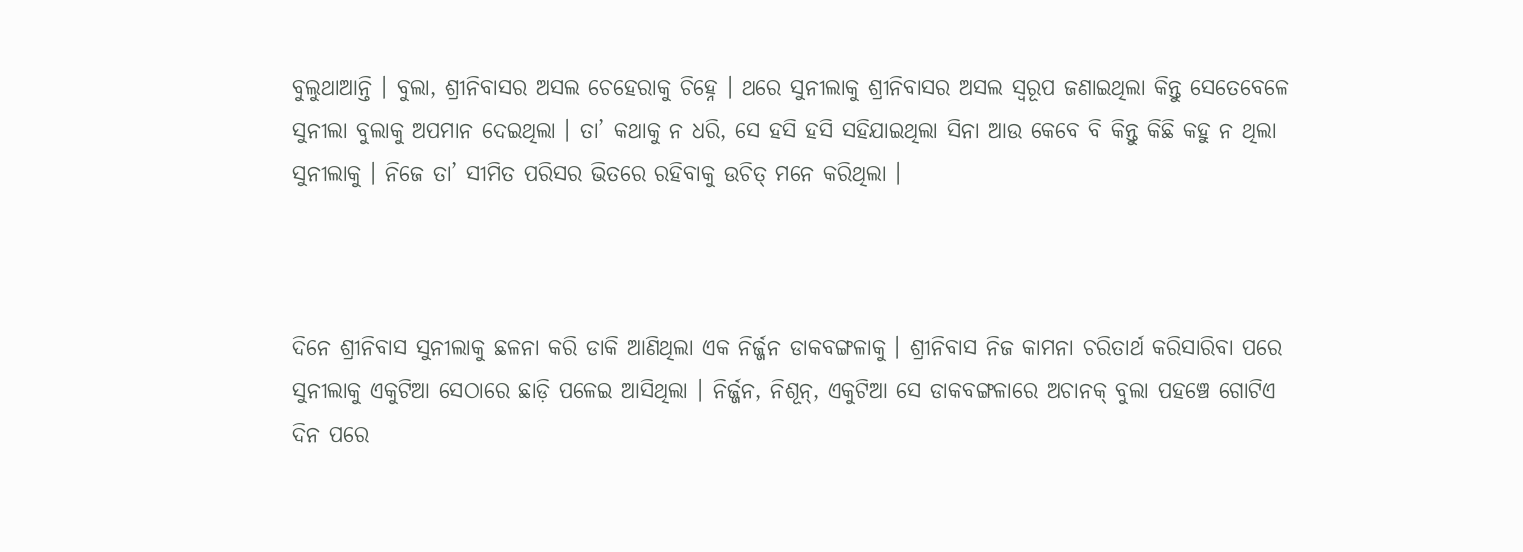ବୁଲୁଥାଆନ୍ତି । ବୁଲା, ଶ୍ରୀନିବାସର ଅସଲ ଚେହେରାକୁ ଚିହ୍ନେ । ଥରେ ସୁନୀଲାକୁ ଶ୍ରୀନିବାସର ଅସଲ ସ୍ୱରୂପ ଜଣାଇଥିଲା କିନ୍ତୁ ସେତେବେଳେ ସୁନୀଲା ବୁଲାକୁ ଅପମାନ ଦେଇଥିଲା । ତା’ କଥାକୁ ନ ଧରି, ସେ ହସି ହସି ସହିଯାଇଥିଲା ସିନା ଆଉ କେବେ ବି କିନ୍ତୁ କିଛି କହୁ ନ ଥିଲା ସୁନୀଲାକୁ । ନିଜେ ତା’ ସୀମିତ ପରିସର ଭିତରେ ରହିବାକୁ ଉଚିତ୍‍ ମନେ କରିଥିଲା ।



ଦିନେ ଶ୍ରୀନିବାସ ସୁନୀଲାକୁ ଛଳନା କରି ଡାକି ଆଣିଥିଲା ଏକ ନିର୍ଜ୍ଜନ ଡାକବଙ୍ଗଳାକୁ । ଶ୍ରୀନିବାସ ନିଜ କାମନା ଚରିତାର୍ଥ କରିସାରିବା ପରେ ସୁନୀଲାକୁ ଏକୁଟିଆ ସେଠାରେ ଛାଡ଼ି ପଳେଇ ଆସିଥିଲା । ନିର୍ଜ୍ଜନ, ନିଶୂନ୍‍, ଏକୁଟିଆ ସେ ଡାକବଙ୍ଗଳାରେ ଅଚାନକ୍‍ ବୁଲା ପହଞ୍ଚେ ଗୋଟିଏ ଦିନ ପରେ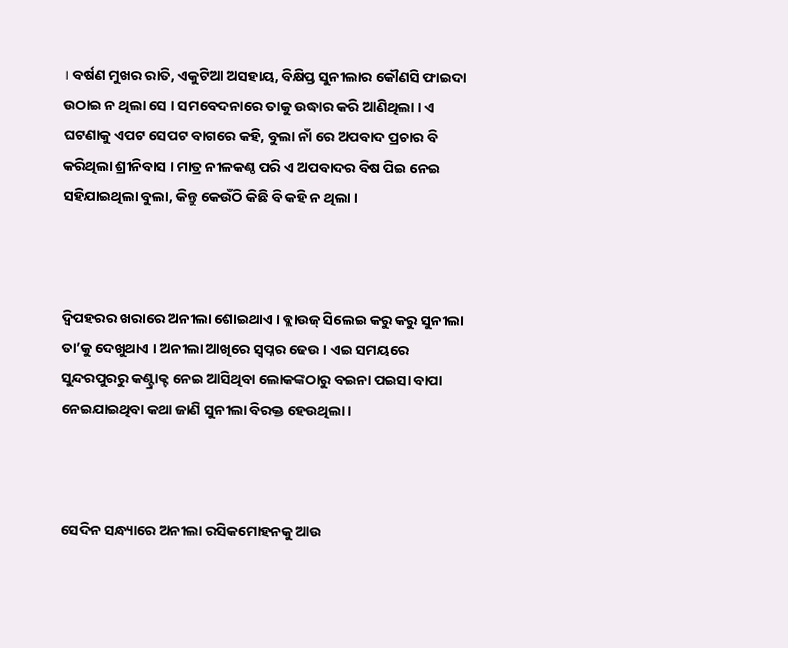। ବର୍ଷଣ ମୁଖର ରାତି, ଏକୁଟିଆ ଅସହାୟ, ବିକ୍ଷିପ୍ତ ସୁନୀଲାର କୌଣସି ଫାଇଦା ଉଠାଇ ନ ଥିଲା ସେ । ସମବେଦନାରେ ତାକୁ ଉଦ୍ଧାର କରି ଆଣିଥିଲା । ଏ ଘଟଣାକୁ ଏପଟ ସେପଟ ବାଗରେ କହି, ବୁଲା ନାଁ ରେ ଅପବାଦ ପ୍ରଚାର ବି କରିଥିଲା ଶ୍ରୀନିବାସ । ମାତ୍ର ନୀଳକଣ୍ଠ ପରି ଏ ଅପବାଦର ବିଷ ପିଇ ନେଇ ସହିଯାଇଥିଲା ବୁଲା, କିନ୍ତୁ କେଉଁଠି କିଛି ବି କହି ନ ଥିଲା ।



ଦ୍ୱିପହରର ଖରାରେ ଅନୀଲା ଶୋଇଥାଏ । ବ୍ଲାଉଜ୍‍ ସିଲେଇ କରୁ କରୁ ସୁନୀଲା ତା’କୁ ଦେଖୁଥାଏ । ଅନୀଲା ଆଖିରେ ସ୍ୱପ୍ନର ଢେଉ । ଏଇ ସମୟରେ ସୁନ୍ଦରପୁରରୁ କଣ୍ଟ୍ରାକ୍ଟ ନେଇ ଆସିଥିବା ଲୋକଙ୍କଠାରୁ ବଇନା ପଇସା ବାପା ନେଇଯାଇଥିବା କଥା ଜାଣି ସୁନୀଲା ବିରକ୍ତ ହେଉଥିଲା ।



ସେଦିନ ସନ୍ଧ୍ୟାରେ ଅନୀଲା ରସିକମୋହନକୁ ଆଉ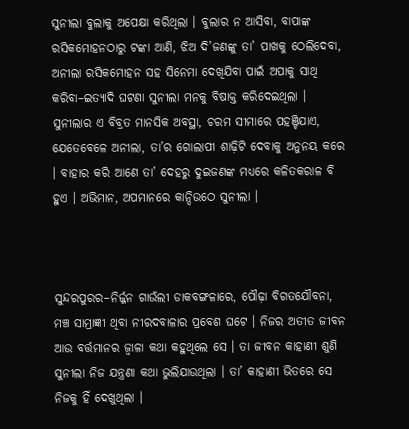ସୁନୀଲା ବୁଲାକୁ ଅପେକ୍ଷା କରିଥିଲା । ବୁଲାର ନ ଆସିବା, ବାପାଙ୍କ ରସିକମୋହନଠାରୁ ଟଙ୍କା ଆଣି, ଝିଅ ଦି’ଜଣଙ୍କୁ ତା’ ପାଖକୁ ଠେଲିଦେବା, ଅନୀଲା ରସିକମୋହନ ସହ ସିନେମା ଦେଖିଯିବା ପାଇଁ ଅପାକୁ ସାଥି କରିବା–ଇତ୍ୟାଦି ଘଟଣା ସୁନୀଲା ମନକୁ ବିଷାକ୍ତ କରିଦେଇଥିଲା । ସୁନୀଲାର ଏ ବିବ୍ରତ ମାନସିକ ଅବସ୍ଥା, ଚରମ ସୀମାରେ ପହଞ୍ଚିଯାଏ, ଯେତେବେଳେ ଅନୀଲା, ତା’ର ଗୋଲାପୀ ଶାଢ଼ିଟି ଦେବାକୁ ଅନୁନୟ କରେ । ବାହାର କରି ଆଣେ ତା’ ଦେହରୁ ଦୁଇଜଣଙ୍କ ମଧ୍ୟରେ କଳିତକରାଳ ବି ହୁଏ । ଅଭିମାନ, ଅପମାନରେ କାନ୍ଦିଉଠେ ସୁନୀଲା ।



ସୁନ୍ଦରପୁରର–ନିର୍ଜ୍ଜନ ଗାଉଁଲୀ ଡାକବଙ୍ଗଳାରେ, ପୌଢ଼ା ବିଗତଯୌବନା, ମଞ୍ଚ ସାମ୍ରାଜ୍ଞୀ ଥିବା ନୀରଦବାଳାର ପ୍ରବେଶ ଘଟେ । ନିଜର ଅତୀତ ଜୀବନ ଆଉ ବର୍ତ୍ତମାନର ଜ୍ୱାଳା କଥା କହୁଥିଲେ ସେ । ତା ଜୀବନ କାହାଣୀ ଶୁଣି ସୁନୀଲା ନିଜ ଯନ୍ତ୍ରଣା କଥା ଭୁଲିଯାଉଥିଲା । ତା’ କାହାଣୀ ଭିତରେ ସେ ନିଜକୁ ହିଁ ଦେଖୁଥିଲା ।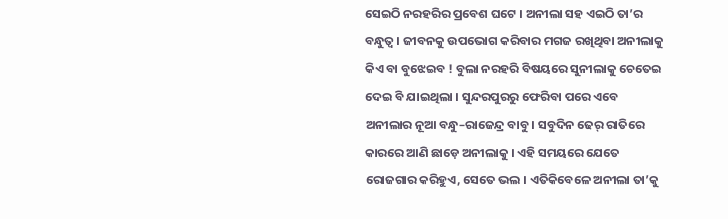ସେଇଠି ନରହରିର ପ୍ରବେଶ ଘଟେ । ଅନୀଲା ସହ ଏଇଠି ତା’ର ବନ୍ଧୁତ୍ୱ । ଜୀବନକୁ ଉପଭୋଗ କରିବାର ମଗଜ ରଖିଥିବା ଅନୀଲାକୁ କିଏ ବା ବୁଝେଇବ ! ବୁଲା ନରହରି ବିଷୟରେ ସୁନୀଲାକୁ ଚେତେଇ ଦେଇ ବି ଯାଇଥିଲା । ସୁନ୍ଦରପୁରରୁ ଫେରିବା ପରେ ଏବେ ଅନୀଲାର ନୂଆ ବନ୍ଧୁ–ରାଜେନ୍ଦ୍ର ବାବୁ । ସବୁଦିନ ଢେର୍‍ ରାତିରେ କାରରେ ଆଣି ଛାଡ଼େ ଅନୀଲାକୁ । ଏହି ସମୟରେ ଯେତେ ରୋଜଗାର କରିହୁଏ, ସେତେ ଭଲ । ଏତିକିବେଳେ ଅନୀଲା ତା’କୁ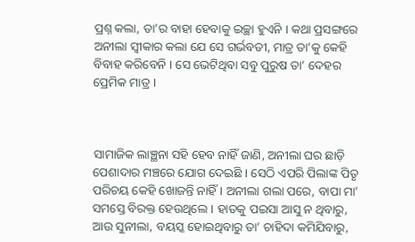ପ୍ରଶ୍ନ କଲା, ତା’ର ବାହା ହେବାକୁ ଇଚ୍ଛା ହୁଏନି । କଥା ପ୍ରସଙ୍ଗରେ ଅନୀଲା ସ୍ୱୀକାର କଲା ଯେ ସେ ଗର୍ଭବତୀ, ମାତ୍ର ତା’କୁ କେହି ବିବାହ କରିବେନି । ସେ ଭେଟିଥିବା ସବୁ ପୁରୁଷ ତା’ ଦେହର ପ୍ରେମିକ ମାତ୍ର ।



ସାମାଜିକ ଲାଞ୍ଛନା ସହି ହେବ ନାହିଁ ଜାଣି, ଅନୀଲା ଘର ଛାଡ଼ି ପେଶାଦାର ମଞ୍ଚରେ ଯୋଗ ଦେଇଛି । ସେଠି ଏପରି ପିଲାଙ୍କ ପିତୃ ପରିଚୟ କେହି ଖୋଜନ୍ତି ନାହିଁ । ଅନୀଲା ଗଲା ପରେ, ବାପା ମା’ ସମସ୍ତେ ବିରକ୍ତ ହେଉଥିଲେ । ହାତକୁ ପଇସା ଆସୁ ନ ଥିବାରୁ, ଆଉ ସୁନୀଲା, ବୟସ୍କ ହୋଇଥିବାରୁ ତା’ ଚାହିଦା କମିଯିବାରୁ,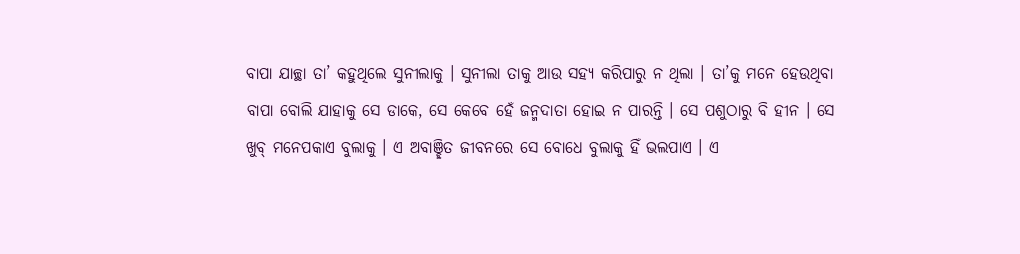ବାପା ଯାଚ୍ଛା ତା’ କହୁଥିଲେ ସୁନୀଲାକୁ । ସୁନୀଲା ତାକୁ ଆଉ ସହ୍ୟ କରିପାରୁ ନ ଥିଲା । ତା’କୁ ମନେ ହେଉଥିବା ବାପା ବୋଲି ଯାହାକୁ ସେ ଡାକେ, ସେ କେବେ ହେଁ ଜନ୍ମଦାତା ହୋଇ ନ ପାରନ୍ତି । ସେ ପଶୁଠାରୁ ବି ହୀନ । ସେ ଖୁବ୍‍ ମନେପକାଏ ବୁଲାକୁ । ଏ ଅବାଞ୍ଛିତ ଜୀବନରେ ସେ ବୋଧେ ବୁଲାକୁ ହିଁ ଭଲପାଏ । ଏ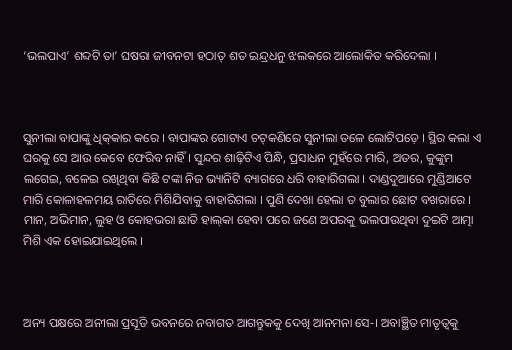‘ଭଲପାଏ’ ଶବ୍ଦଟି ତା’ ଘଷରା ଜୀବନଟା ହଠାତ୍‍ ଶତ ଇନ୍ଦ୍ରଧନୁ ଝଲକରେ ଆଲୋକିତ କରିଦେଲା ।



ସୁନୀଲା ବାପାଙ୍କୁ ଧିକ୍‍କାର କରେ । ବାପାଙ୍କର ଗୋଟାଏ ଚଟ୍‍କଣିରେ ସୁନୀଲା ତଳେ ଲୋଟିପଡ଼େ । ସ୍ଥିର କଲା ଏ ଘରକୁ ସେ ଆଉ କେବେ ଫେରିବ ନାହିଁ । ସୁନ୍ଦର ଶାଢ଼ିଟିଏ ପିନ୍ଧି, ପ୍ରସାଧନ ମୁହଁରେ ମାରି, ଅତର, କୁଙ୍କୁମ ଲଗେଇ, ବଳେଇ ରଖିଥିବା କିଛି ଟଙ୍କା ନିଜ ଭ୍ୟାନିଟି ବ୍ୟାଗରେ ଧରି ବାହାରିଗଲା । ଦାଣ୍ଡଦୁଆରେ ମୁଣ୍ଡିଆଟେ ମାରି କୋଳାହଳମୟ ରାତିରେ ମିଶିଯିବାକୁ ବାହାରିଗଲା । ପୁଣି ଦେଖା ହେଲା ତ ବୁଲାର ଛୋଟ ବଖରାରେ । ମାନ, ଅଭିମାନ, ଲୁହ ଓ କୋହଭରା ଛାତି ହାଲ୍‍କା ହେବା ପରେ ଜଣେ ଅପରକୁ ଭଲପାଉଥିବା ଦୁଇଟି ଆତ୍ମା ମିଶି ଏକ ହୋଇଯାଇଥିଲେ ।



ଅନ୍ୟ ପକ୍ଷରେ ଅନୀଲା ପ୍ରସୂତି ଭବନରେ ନବାଗତ ଆଗନ୍ତୁକକୁ ଦେଖି ଆନମନା ସେ-। ଅବାଞ୍ଛିତ ମାତୃତ୍ୱକୁ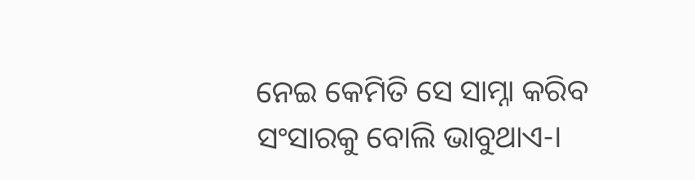ନେଇ କେମିତି ସେ ସାମ୍ନା କରିବ ସଂସାରକୁ ବୋଲି ଭାବୁଥାଏ-।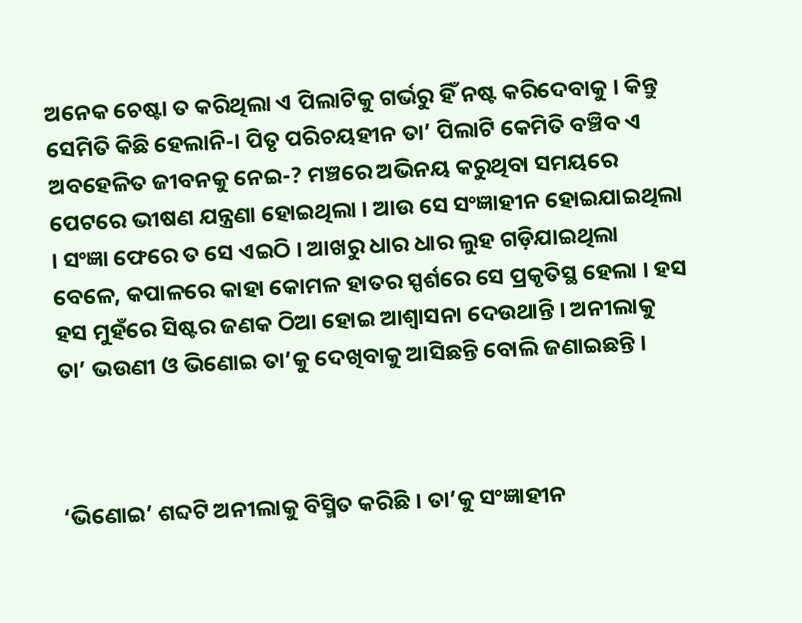ଅନେକ ଚେଷ୍ଟା ତ କରିଥିଲା ଏ ପିଲାଟିକୁ ଗର୍ଭରୁ ହିଁ ନଷ୍ଟ କରିଦେବାକୁ । କିନ୍ତୁ ସେମିତି କିଛି ହେଲାନି-। ପିତୃ ପରିଚୟହୀନ ତା’ ପିଲାଟି କେମିତି ବଞ୍ଚିବ ଏ ଅବହେଳିତ ଜୀବନକୁ ନେଇ-? ମଞ୍ଚରେ ଅଭିନୟ କରୁଥିବା ସମୟରେ ପେଟରେ ଭୀଷଣ ଯନ୍ତ୍ରଣା ହୋଇଥିଲା । ଆଉ ସେ ସଂଜ୍ଞାହୀନ ହୋଇଯାଇଥିଲା । ସଂଜ୍ଞା ଫେରେ ତ ସେ ଏଇଠି । ଆଖରୁ ଧାର ଧାର ଲୁହ ଗଡ଼ିଯାଇଥିଲା ବେଳେ, କପାଳରେ କାହା କୋମଳ ହାତର ସ୍ପର୍ଶରେ ସେ ପ୍ରକୃତିସ୍ଥ ହେଲା । ହସ ହସ ମୁହଁରେ ସିଷ୍ଟର ଜଣକ ଠିଆ ହୋଇ ଆଶ୍ୱାସନା ଦେଉଥାନ୍ତି । ଅନୀଲାକୁ ତା’ ଭଉଣୀ ଓ ଭିଣୋଇ ତା’କୁ ଦେଖିବାକୁ ଆସିଛନ୍ତି ବୋଲି ଜଣାଇଛନ୍ତି ।



‘ଭିଣୋଇ’ ଶବ୍ଦଟି ଅନୀଲାକୁ ବିସ୍ମିତ କରିଛି । ତା’କୁ ସଂଜ୍ଞାହୀନ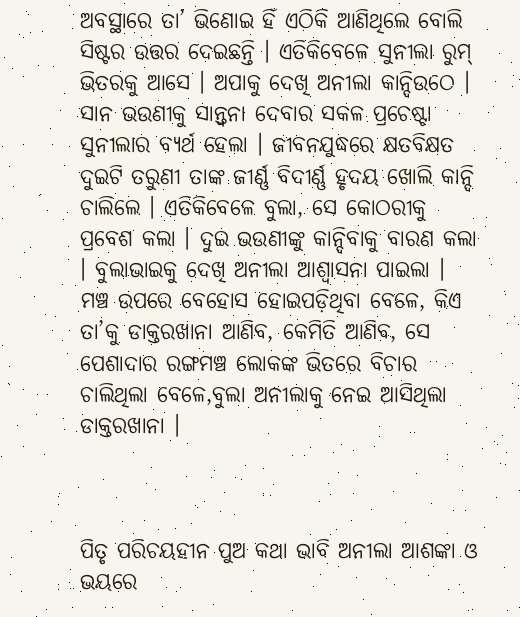ଅବସ୍ଥାରେ ତା’ ଭିଣୋଇ ହିଁ ଏଠିକି ଆଣିଥିଲେ ବୋଲି ସିଷ୍ଟର ଉତ୍ତର ଦେଇଛନ୍ତି । ଏତିକିବେଳେ ସୁନୀଲା ରୁମ୍‍ ଭିତରକୁ ଆସେ । ଅପାକୁ ଦେଖି ଅନୀଲା କାନ୍ଦିଉଠେ । ସାନ ଭଉଣୀକୁ ସାନ୍ତ୍ୱନା ଦେବାର ସକଳ ପ୍ରଚେଷ୍ଟା ସୁନୀଲାର ବ୍ୟର୍ଥ ହେଲା । ଜୀବନଯୁଦ୍ଧରେ କ୍ଷତବିକ୍ଷତ ଦୁଇଟି ତରୁଣୀ ତାଙ୍କ ଜୀର୍ଣ୍ଣ ବିଦୀର୍ଣ୍ଣ ହୃଦୟ ଖୋଲି କାନ୍ଦି ଚାଲିଲେ । ଏତିକିବେଳେ ବୁଲା, ସେ କୋଠରୀକୁ ପ୍ରବେଶ କଲା । ଦୁଇ ଭଉଣୀଙ୍କୁ କାନ୍ଦିବାକୁ ବାରଣ କଲା । ବୁଲାଭାଇକୁ ଦେଖି ଅନୀଲା ଆଶ୍ୱାସନା ପାଇଲା । ମଞ୍ଚ ଉପରେ ବେହୋସ ହୋଇପଡ଼ିଥିବା ବେଳେ, କିଏ ତା’କୁ ଡାକ୍ତରଖାନା ଆଣିବ, କେମିତି ଆଣିବ, ସେ ପେଶାଦାର ରଙ୍ଗମଞ୍ଚ ଲୋକଙ୍କ ଭିତରେ ବିଚାର ଚାଲିଥିଲା ବେଳେ,ବୁଲା ଅନୀଲାକୁ ନେଇ ଆସିଥିଲା ଡାକ୍ତରଖାନା ।



ପିତୃ ପରିଚୟହୀନ ପୁଅ କଥା ଭାବି ଅନୀଲା ଆଶଙ୍କା ଓ ଭୟରେ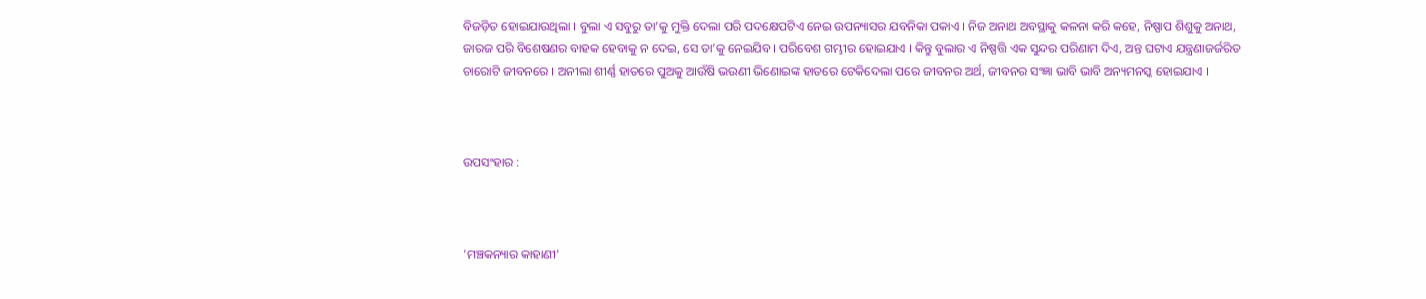ବିଜଡ଼ିତ ହୋଇଯାଉଥିଲା । ବୁଲା ଏ ସବୁରୁ ତା’କୁ ମୁକ୍ତି ଦେଲା ପରି ପଦକ୍ଷେପଟିଏ ନେଇ ଉପନ୍ୟାସର ଯବନିକା ପକାଏ । ନିଜ ଅନାଥ ଅବସ୍ଥାକୁ କଳନା କରି କହେ, ନିଷ୍ପାପ ଶିଶୁକୁ ଅନାଥ, ଜାରଜ ପରି ବିଶେଷଣର ବାହକ ହେବାକୁ ନ ଦେଇ, ସେ ତା’କୁ ନେଇଯିବ । ପରିବେଶ ଗମ୍ଭୀର ହୋଇଯାଏ । କିନ୍ତୁ ବୁଲାର ଏ ନିଷ୍ପତ୍ତି ଏକ ସୁନ୍ଦର ପରିଣାମ ଦିଏ, ଅନ୍ତ ଘଟାଏ ଯନ୍ତ୍ରଣାଜର୍ଜରିତ ଚାରୋଟି ଜୀବନରେ । ଅନୀଲା ଶୀର୍ଣ୍ଣ ହାତରେ ପୁଅକୁ ଆଉଁଷି ଭଉଣୀ ଭିଣୋଇଙ୍କ ହାତରେ ଟେକିଦେଲା ପରେ ଜୀବନର ଅର୍ଥ, ଜୀବନର ସଂଜ୍ଞା ଭାବି ଭାବି ଅନ୍ୟମନସ୍କ ହୋଇଯାଏ ।



ଉପସଂହାର :



'ମଞ୍ଚକନ୍ୟାର କାହାଣୀ'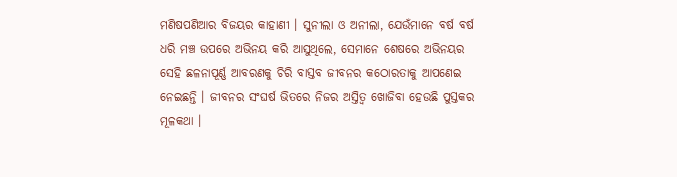ମଣିଷପଣିଆର ବିଜୟର କାହାଣୀ । ସୁନୀଲା ଓ ଅନୀଲା, ଯେଉଁମାନେ ବର୍ଷ ବର୍ଷ ଧରି ମଞ୍ଚ ଉପରେ ଅଭିନୟ କରି ଆସୁଥିଲେ, ସେମାନେ ଶେଷରେ ଅଭିନୟର ସେହି ଛଳନାପୂର୍ଣ୍ଣ ଆବରଣକୁ ଚିରି ବାସ୍ତବ ଜୀବନର କଠୋରତାକୁ ଆପଣେଇ ନେଇଛନ୍ତି । ଜୀବନର ସଂଘର୍ଷ ଭିତରେ ନିଜର ଅସ୍ତିତ୍ୱ ଖୋଜିବା ହେଉଛି ପୁସ୍ତକର ମୂଳକଥା ।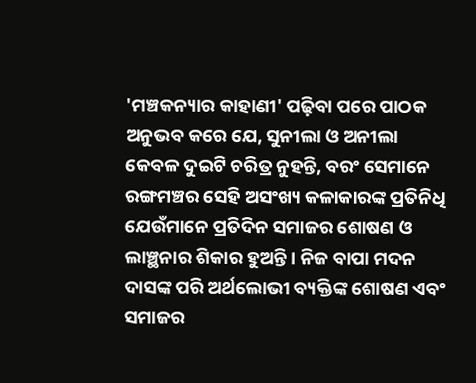'ମଞ୍ଚକନ୍ୟାର କାହାଣୀ' ପଢ଼ିବା ପରେ ପାଠକ ଅନୁଭବ କରେ ଯେ, ସୁନୀଲା ଓ ଅନୀଲା କେବଳ ଦୁଇଟି ଚରିତ୍ର ନୁହନ୍ତି, ବରଂ ସେମାନେ ରଙ୍ଗମଞ୍ଚର ସେହି ଅସଂଖ୍ୟ କଳାକାରଙ୍କ ପ୍ରତିନିଧି ଯେଉଁମାନେ ପ୍ରତିଦିନ ସମାଜର ଶୋଷଣ ଓ ଲାଞ୍ଛନାର ଶିକାର ହୁଅନ୍ତି । ନିଜ ବାପା ମଦନ ଦାସଙ୍କ ପରି ଅର୍ଥଲୋଭୀ ବ୍ୟକ୍ତିଙ୍କ ଶୋଷଣ ଏବଂ ସମାଜର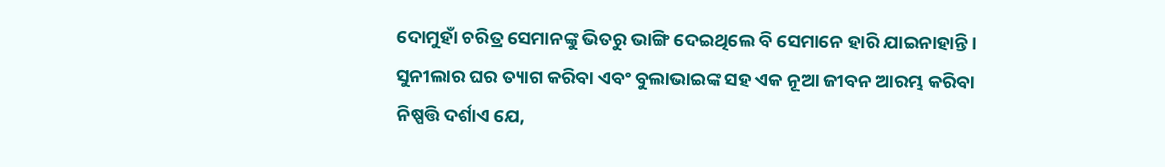ଦୋମୁହାଁ ଚରିତ୍ର ସେମାନଙ୍କୁ ଭିତରୁ ଭାଙ୍ଗି ଦେଇଥିଲେ ବି ସେମାନେ ହାରି ଯାଇନାହାନ୍ତି । ସୁନୀଲାର ଘର ତ୍ୟାଗ କରିବା ଏବଂ ବୁଲାଭାଇଙ୍କ ସହ ଏକ ନୂଆ ଜୀବନ ଆରମ୍ଭ କରିବା ନିଷ୍ପତ୍ତି ଦର୍ଶାଏ ଯେ,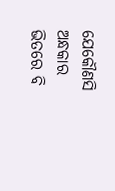ଯେକୌଣସି ଅନ୍ଧକାର ଭିତରେ ବି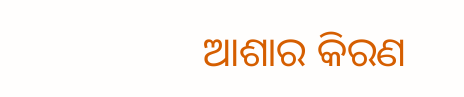ଆଶାର କିରଣ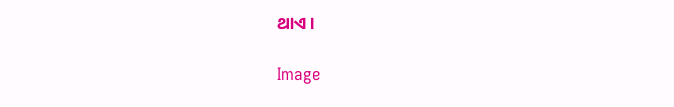ଥାଏ ।

Image